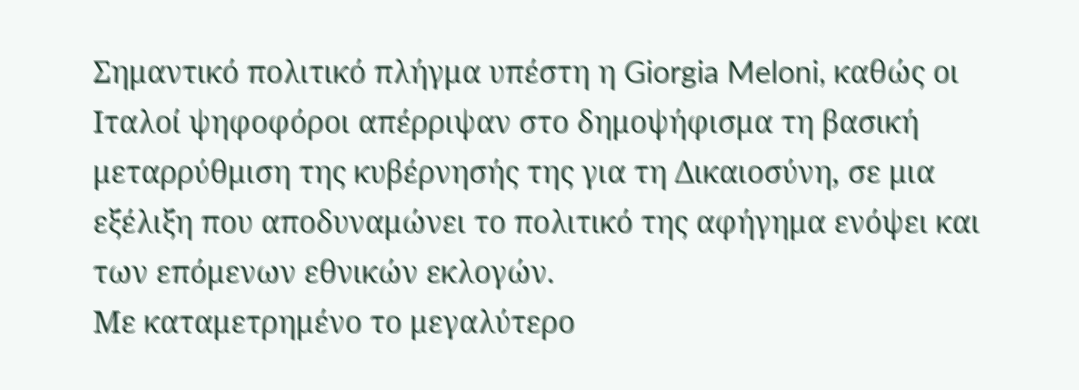Σημαντικό πολιτικό πλήγμα υπέστη η Giorgia Meloni, καθώς οι Ιταλοί ψηφοφόροι απέρριψαν στο δημοψήφισμα τη βασική μεταρρύθμιση της κυβέρνησής της για τη Δικαιοσύνη, σε μια εξέλιξη που αποδυναμώνει το πολιτικό της αφήγημα ενόψει και των επόμενων εθνικών εκλογών.
Με καταμετρημένο το μεγαλύτερο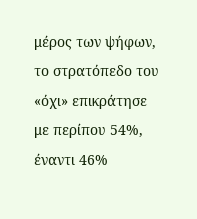μέρος των ψήφων, το στρατόπεδο του «όχι» επικράτησε με περίπου 54%, έναντι 46%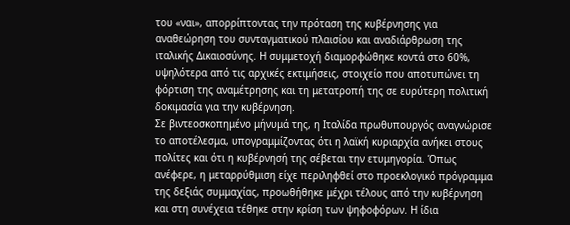του «ναι», απορρίπτοντας την πρόταση της κυβέρνησης για αναθεώρηση του συνταγματικού πλαισίου και αναδιάρθρωση της ιταλικής Δικαιοσύνης. Η συμμετοχή διαμορφώθηκε κοντά στο 60%, υψηλότερα από τις αρχικές εκτιμήσεις, στοιχείο που αποτυπώνει τη φόρτιση της αναμέτρησης και τη μετατροπή της σε ευρύτερη πολιτική δοκιμασία για την κυβέρνηση.
Σε βιντεοσκοπημένο μήνυμά της, η Ιταλίδα πρωθυπουργός αναγνώρισε το αποτέλεσμα, υπογραμμίζοντας ότι η λαϊκή κυριαρχία ανήκει στους πολίτες και ότι η κυβέρνησή της σέβεται την ετυμηγορία. Όπως ανέφερε, η μεταρρύθμιση είχε περιληφθεί στο προεκλογικό πρόγραμμα της δεξιάς συμμαχίας, προωθήθηκε μέχρι τέλους από την κυβέρνηση και στη συνέχεια τέθηκε στην κρίση των ψηφοφόρων. Η ίδια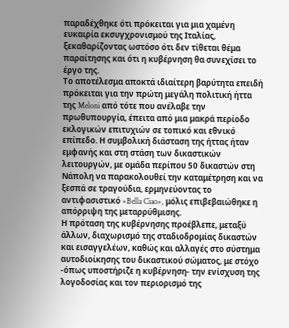παραδέχθηκε ότι πρόκειται για μια χαμένη ευκαιρία εκσυγχρονισμού της Ιταλίας, ξεκαθαρίζοντας ωστόσο ότι δεν τίθεται θέμα παραίτησης και ότι η κυβέρνηση θα συνεχίσει το έργο της.
Το αποτέλεσμα αποκτά ιδιαίτερη βαρύτητα επειδή πρόκειται για την πρώτη μεγάλη πολιτική ήττα της Meloni από τότε που ανέλαβε την πρωθυπουργία, έπειτα από μια μακρά περίοδο εκλογικών επιτυχιών σε τοπικό και εθνικό επίπεδο. Η συμβολική διάσταση της ήττας ήταν εμφανής και στη στάση των δικαστικών λειτουργών, με ομάδα περίπου 50 δικαστών στη Νάπολη να παρακολουθεί την καταμέτρηση και να ξεσπά σε τραγούδια, ερμηνεύοντας το αντιφασιστικό «Bella Ciao», μόλις επιβεβαιώθηκε η απόρριψη της μεταρρύθμισης.
Η πρόταση της κυβέρνησης προέβλεπε, μεταξύ άλλων, διαχωρισμό της σταδιοδρομίας δικαστών και εισαγγελέων, καθώς και αλλαγές στο σύστημα αυτοδιοίκησης του δικαστικού σώματος, με στόχο -όπως υποστήριζε η κυβέρνηση- την ενίσχυση της λογοδοσίας και τον περιορισμό της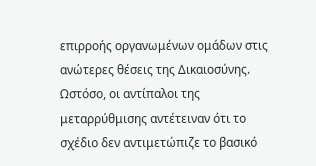επιρροής οργανωμένων ομάδων στις ανώτερες θέσεις της Δικαιοσύνης. Ωστόσο, οι αντίπαλοι της μεταρρύθμισης αντέτειναν ότι το σχέδιο δεν αντιμετώπιζε το βασικό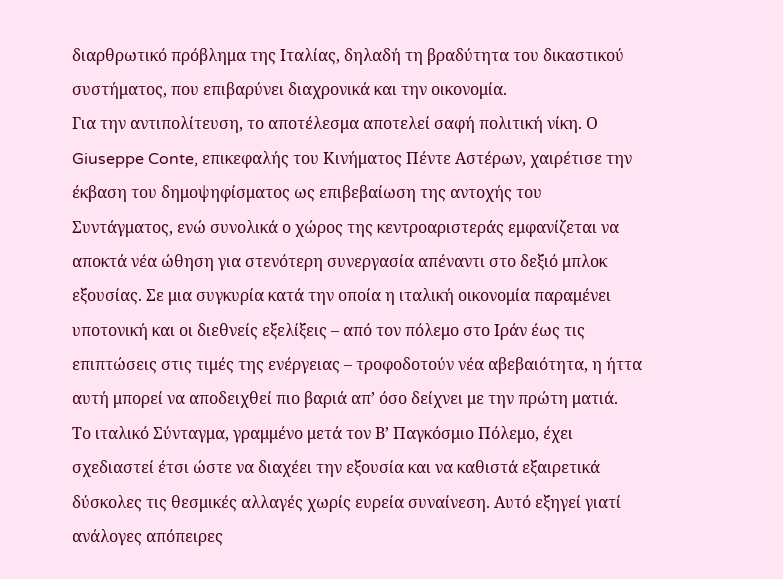διαρθρωτικό πρόβλημα της Ιταλίας, δηλαδή τη βραδύτητα του δικαστικού συστήματος, που επιβαρύνει διαχρονικά και την οικονομία.
Για την αντιπολίτευση, το αποτέλεσμα αποτελεί σαφή πολιτική νίκη. Ο Giuseppe Conte, επικεφαλής του Κινήματος Πέντε Αστέρων, χαιρέτισε την έκβαση του δημοψηφίσματος ως επιβεβαίωση της αντοχής του Συντάγματος, ενώ συνολικά ο χώρος της κεντροαριστεράς εμφανίζεται να αποκτά νέα ώθηση για στενότερη συνεργασία απέναντι στο δεξιό μπλοκ εξουσίας. Σε μια συγκυρία κατά την οποία η ιταλική οικονομία παραμένει υποτονική και οι διεθνείς εξελίξεις – από τον πόλεμο στο Ιράν έως τις επιπτώσεις στις τιμές της ενέργειας – τροφοδοτούν νέα αβεβαιότητα, η ήττα αυτή μπορεί να αποδειχθεί πιο βαριά απ’ όσο δείχνει με την πρώτη ματιά.
Το ιταλικό Σύνταγμα, γραμμένο μετά τον Β’ Παγκόσμιο Πόλεμο, έχει σχεδιαστεί έτσι ώστε να διαχέει την εξουσία και να καθιστά εξαιρετικά δύσκολες τις θεσμικές αλλαγές χωρίς ευρεία συναίνεση. Αυτό εξηγεί γιατί ανάλογες απόπειρες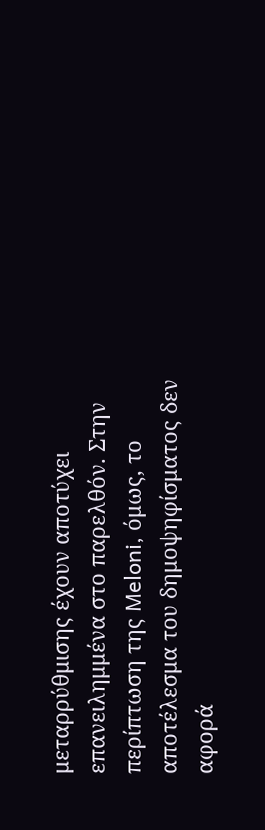μεταρρύθμισης έχουν αποτύχει επανειλημμένα στο παρελθόν. Στην περίπτωση της Meloni, όμως, το αποτέλεσμα του δημοψηφίσματος δεν αφορά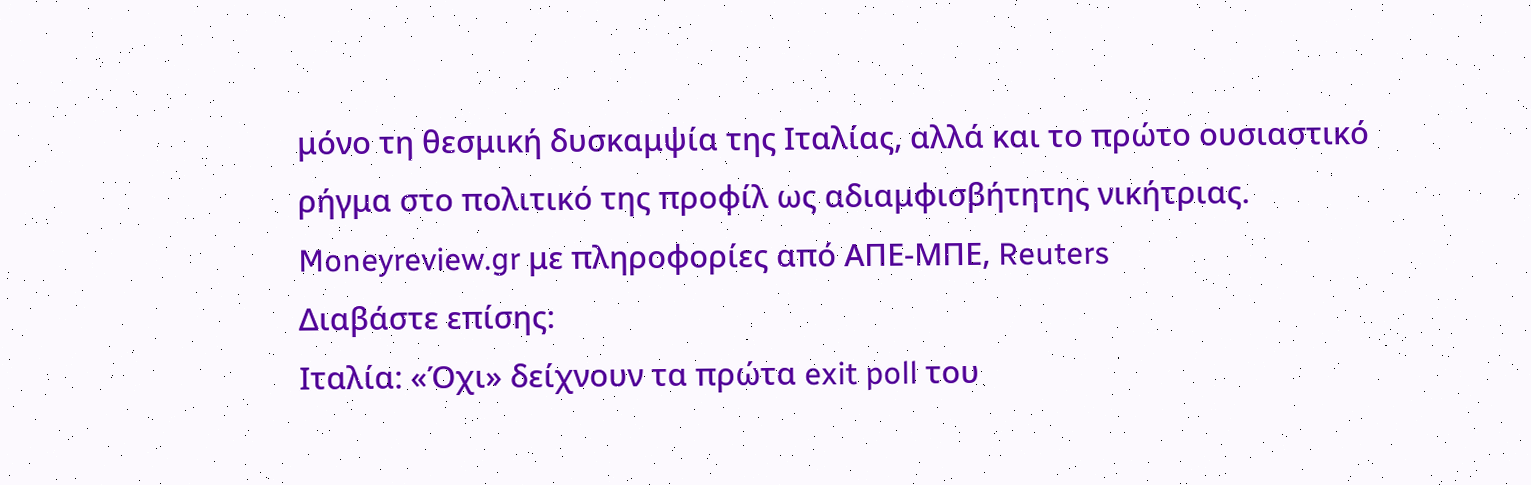μόνο τη θεσμική δυσκαμψία της Ιταλίας, αλλά και το πρώτο ουσιαστικό ρήγμα στο πολιτικό της προφίλ ως αδιαμφισβήτητης νικήτριας.
Moneyreview.gr με πληροφορίες από ΑΠΕ-ΜΠΕ, Reuters
Διαβάστε επίσης:
Ιταλία: «Όχι» δείχνουν τα πρώτα exit poll του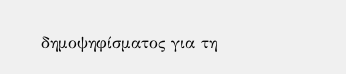δημοψηφίσματος για τη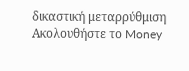δικαστική μεταρρύθμιση
Ακολουθήστε το Money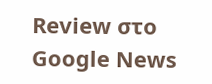Review στο Google News